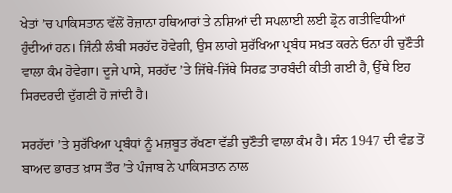ਖੇਤਾਂ ’ਚ ਪਾਕਿਸਤਾਨ ਵੱਲੋਂ ਰੋਜ਼ਾਨਾ ਹਥਿਆਰਾਂ ਤੇ ਨਸ਼ਿਆਂ ਦੀ ਸਪਲਾਈ ਲਈ ਡ੍ਰੋਨ ਗਤੀਵਿਧੀਆਂ ਹੁੰਦੀਆਂ ਹਨ। ਜਿੰਨੀ ਲੰਬੀ ਸਰਹੱਦ ਹੋਵੇਗੀ, ਉਸ ਲਾਗੇ ਸੁਰੱਖਿਆ ਪ੍ਰਬੰਧ ਸਖ਼ਤ ਕਰਨੇ ਓਨਾ ਹੀ ਚੁਣੌਤੀ ਵਾਲਾ ਕੰਮ ਹੋਵੇਗਾ। ਦੂਜੇ ਪਾਸੇ, ਸਰਹੱਦ ’ਤੇ ਜਿੱਥੇ-ਜਿੱਥੇ ਸਿਰਫ਼ ਤਾਰਬੰਦੀ ਕੀਤੀ ਗਈ ਹੈ, ਉੱਥੇ ਇਹ ਸਿਰਦਰਦੀ ਦੁੱਗਣੀ ਹੋ ਜਾਂਦੀ ਹੈ।

ਸਰਹੱਦਾਂ ’ਤੇ ਸੁਰੱਖਿਆ ਪ੍ਰਬੰਧਾਂ ਨੂੰ ਮਜ਼ਬੂਤ ਰੱਖਣਾ ਵੱਡੀ ਚੁਣੌਤੀ ਵਾਲਾ ਕੰਮ ਹੈ। ਸੰਨ 1947 ਦੀ ਵੰਡ ਤੋਂ ਬਾਅਦ ਭਾਰਤ ਖ਼ਾਸ ਤੌਰ ’ਤੇ ਪੰਜਾਬ ਨੇ ਪਾਕਿਸਤਾਨ ਨਾਲ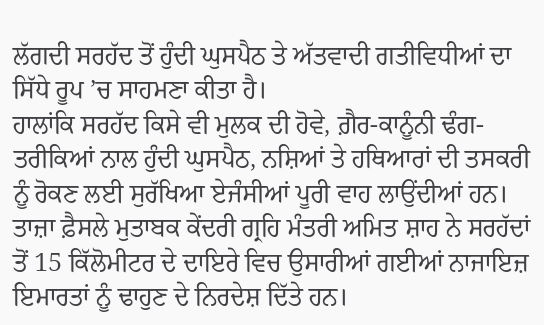ਲੱਗਦੀ ਸਰਹੱਦ ਤੋਂ ਹੁੰਦੀ ਘੁਸਪੈਠ ਤੇ ਅੱਤਵਾਦੀ ਗਤੀਵਿਧੀਆਂ ਦਾ ਸਿੱਧੇ ਰੂਪ ’ਚ ਸਾਹਮਣਾ ਕੀਤਾ ਹੈ।
ਹਾਲਾਂਕਿ ਸਰਹੱਦ ਕਿਸੇ ਵੀ ਮੁਲਕ ਦੀ ਹੋਵੇ, ਗ਼ੈਰ-ਕਾਨੂੰਨੀ ਢੰਗ-ਤਰੀਕਿਆਂ ਨਾਲ ਹੁੰਦੀ ਘੁਸਪੈਠ, ਨਸ਼ਿਆਂ ਤੇ ਹਥਿਆਰਾਂ ਦੀ ਤਸਕਰੀ ਨੂੰ ਰੋਕਣ ਲਈ ਸੁਰੱਖਿਆ ਏਜੰਸੀਆਂ ਪੂਰੀ ਵਾਹ ਲਾਉਂਦੀਆਂ ਹਨ। ਤਾਜ਼ਾ ਫ਼ੈਸਲੇ ਮੁਤਾਬਕ ਕੇਂਦਰੀ ਗ੍ਰਹਿ ਮੰਤਰੀ ਅਮਿਤ ਸ਼ਾਹ ਨੇ ਸਰਹੱਦਾਂ ਤੋਂ 15 ਕਿੱਲੋਮੀਟਰ ਦੇ ਦਾਇਰੇ ਵਿਚ ਉਸਾਰੀਆਂ ਗਈਆਂ ਨਾਜਾਇਜ਼ ਇਮਾਰਤਾਂ ਨੂੰ ਢਾਹੁਣ ਦੇ ਨਿਰਦੇਸ਼ ਦਿੱਤੇ ਹਨ।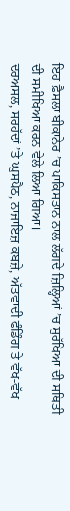ਇਹ ਫ਼ੈਸਲਾ ਬੀਕਾਨੇਰ ’ਚ ਪਾਕਿਸਤਾਨ ਨਾਲ ਲੱਗਦੇ ਜ਼ਿਲ੍ਹਿਆਂ ’ਚ ਸੁਰੱਖਿਆ ਦੀ ਸਥਿਤੀ ਦੀ ਸਮੀਖਿਆ ਕਰਨ ਵੇਲੇ ਲਿਆ ਗਿਆ।
ਦਰਅਸਲ, ਸਰਹੱਦਾਂ ’ਤੇ ਘੁਸਪੈਠ, ਨਾਜਾਇਜ਼ ਕਬਜ਼ੇ, ਅੱਤਵਾਦੀ ਫੰਡਿੰਗ ਤੇ ਵੱਖ-ਵੱਖ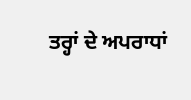ਤਰ੍ਹਾਂ ਦੇ ਅਪਰਾਧਾਂ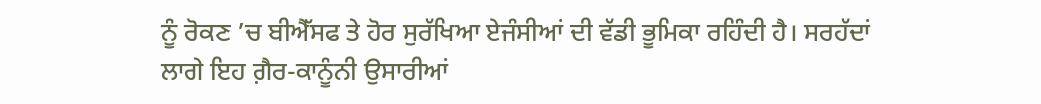ਨੂੰ ਰੋਕਣ ’ਚ ਬੀਐੱਸਫ ਤੇ ਹੋਰ ਸੁਰੱਖਿਆ ਏਜੰਸੀਆਂ ਦੀ ਵੱਡੀ ਭੂਮਿਕਾ ਰਹਿੰਦੀ ਹੈ। ਸਰਹੱਦਾਂ ਲਾਗੇ ਇਹ ਗ਼ੈਰ-ਕਾਨੂੰਨੀ ਉਸਾਰੀਆਂ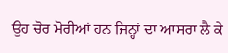ਉਹ ਚੋਰ ਮੋਰੀਆਂ ਹਨ ਜਿਨ੍ਹਾਂ ਦਾ ਆਸਰਾ ਲੈ ਕੇ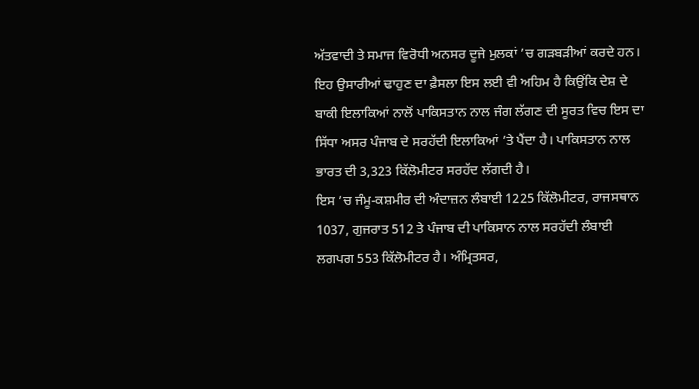ਅੱਤਵਾਦੀ ਤੇ ਸਮਾਜ ਵਿਰੋਧੀ ਅਨਸਰ ਦੂਜੇ ਮੁਲਕਾਂ ’ਚ ਗੜਬੜੀਆਂ ਕਰਦੇ ਹਨ। ਇਹ ਉਸਾਰੀਆਂ ਢਾਹੁਣ ਦਾ ਫ਼ੈਸਲਾ ਇਸ ਲਈ ਵੀ ਅਹਿਮ ਹੈ ਕਿਉਂਕਿ ਦੇਸ਼ ਦੇ ਬਾਕੀ ਇਲਾਕਿਆਂ ਨਾਲੋਂ ਪਾਕਿਸਤਾਨ ਨਾਲ ਜੰਗ ਲੱਗਣ ਦੀ ਸੂਰਤ ਵਿਚ ਇਸ ਦਾ ਸਿੱਧਾ ਅਸਰ ਪੰਜਾਬ ਦੇ ਸਰਹੱਦੀ ਇਲਾਕਿਆਂ ’ਤੇ ਪੈਂਦਾ ਹੈ। ਪਾਕਿਸਤਾਨ ਨਾਲ ਭਾਰਤ ਦੀ 3,323 ਕਿੱਲੋਮੀਟਰ ਸਰਹੱਦ ਲੱਗਦੀ ਹੈ।
ਇਸ ’ਚ ਜੰਮੂ-ਕਸ਼ਮੀਰ ਦੀ ਅੰਦਾਜ਼ਨ ਲੰਬਾਈ 1225 ਕਿੱਲੋਮੀਟਰ, ਰਾਜਸਥਾਨ 1037, ਗੁਜਰਾਤ 512 ਤੇ ਪੰਜਾਬ ਦੀ ਪਾਕਿਸਾਨ ਨਾਲ ਸਰਹੱਦੀ ਲੰਬਾਈ ਲਗਪਗ 553 ਕਿੱਲੋਮੀਟਰ ਹੈ। ਅੰਮ੍ਰਿਤਸਰ,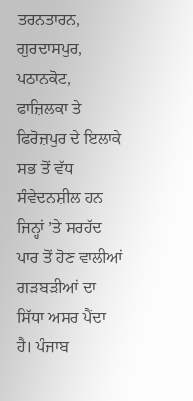ਤਰਨਤਾਰਨ, ਗੁਰਦਾਸਪੁਰ, ਪਠਾਨਕੋਟ, ਫਾਜ਼ਿਲਕਾ ਤੇ ਫਿਰੋਜ਼ਪੁਰ ਦੇ ਇਲਾਕੇ ਸਭ ਤੋਂ ਵੱਧ ਸੰਵੇਦਨਸ਼ੀਲ ਹਨ ਜਿਨ੍ਹਾਂ ’ਤੇ ਸਰਹੱਦ ਪਾਰ ਤੋਂ ਹੋਣ ਵਾਲੀਆਂ ਗੜਬੜੀਆਂ ਦਾ ਸਿੱਧਾ ਅਸਰ ਪੈਂਦਾ ਹੈ। ਪੰਜਾਬ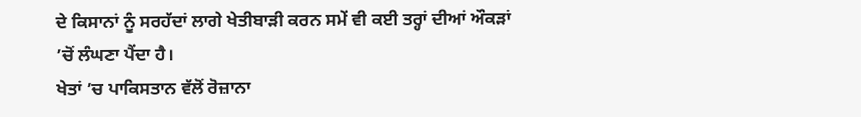ਦੇ ਕਿਸਾਨਾਂ ਨੂੰ ਸਰਹੱਦਾਂ ਲਾਗੇ ਖੇਤੀਬਾੜੀ ਕਰਨ ਸਮੇਂ ਵੀ ਕਈ ਤਰ੍ਹਾਂ ਦੀਆਂ ਔਕੜਾਂ ’ਚੋਂ ਲੰਘਣਾ ਪੈਂਦਾ ਹੈ।
ਖੇਤਾਂ ’ਚ ਪਾਕਿਸਤਾਨ ਵੱਲੋਂ ਰੋਜ਼ਾਨਾ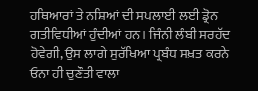ਹਥਿਆਰਾਂ ਤੇ ਨਸ਼ਿਆਂ ਦੀ ਸਪਲਾਈ ਲਈ ਡ੍ਰੋਨ ਗਤੀਵਿਧੀਆਂ ਹੁੰਦੀਆਂ ਹਨ। ਜਿੰਨੀ ਲੰਬੀ ਸਰਹੱਦ ਹੋਵੇਗੀ, ਉਸ ਲਾਗੇ ਸੁਰੱਖਿਆ ਪ੍ਰਬੰਧ ਸਖ਼ਤ ਕਰਨੇ ਓਨਾ ਹੀ ਚੁਣੌਤੀ ਵਾਲਾ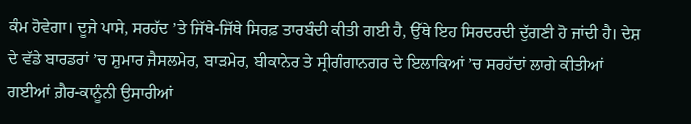ਕੰਮ ਹੋਵੇਗਾ। ਦੂਜੇ ਪਾਸੇ, ਸਰਹੱਦ ’ਤੇ ਜਿੱਥੇ-ਜਿੱਥੇ ਸਿਰਫ਼ ਤਾਰਬੰਦੀ ਕੀਤੀ ਗਈ ਹੈ, ਉੱਥੇ ਇਹ ਸਿਰਦਰਦੀ ਦੁੱਗਣੀ ਹੋ ਜਾਂਦੀ ਹੈ। ਦੇਸ਼ ਦੇ ਵੱਡੇ ਬਾਰਡਰਾਂ ’ਚ ਸ਼ੁਮਾਰ ਜੈਸਲਮੇਰ, ਬਾੜਮੇਰ, ਬੀਕਾਨੇਰ ਤੇ ਸ੍ਰੀਗੰਗਾਨਗਰ ਦੇ ਇਲਾਕਿਆਂ ’ਚ ਸਰਹੱਦਾਂ ਲਾਗੇ ਕੀਤੀਆਂ ਗਈਆਂ ਗ਼ੈਰ-ਕਾਨੂੰਨੀ ਉਸਾਰੀਆਂ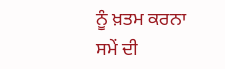ਨੂੰ ਖ਼ਤਮ ਕਰਨਾ ਸਮੇਂ ਦੀ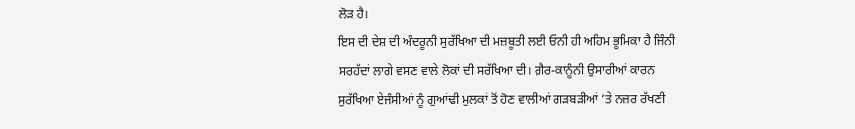ਲੋੜ ਹੈ।
ਇਸ ਦੀ ਦੇਸ਼ ਦੀ ਅੰਦਰੂਨੀ ਸੁਰੱਖਿਆ ਦੀ ਮਜ਼ਬੂਤੀ ਲਈ ਓਨੀ ਹੀ ਅਹਿਮ ਭੂਮਿਕਾ ਹੈ ਜਿੰਨੀ ਸਰਹੱਦਾਂ ਲਾਗੇ ਵਸਣ ਵਾਲੇ ਲੋਕਾਂ ਦੀ ਸਰੱਖਿਆ ਦੀ। ਗ਼ੈਰ-ਕਾਨੂੰਨੀ ਉਸਾਰੀਆਂ ਕਾਰਨ ਸੁਰੱਖਿਆ ਏਜੰਸੀਆਂ ਨੂੰ ਗੁਆਂਢੀ ਮੁਲਕਾਂ ਤੋਂ ਹੋਣ ਵਾਲੀਆਂ ਗੜਬੜੀਆਂ ’ਤੇ ਨਜ਼ਰ ਰੱਖਣੀ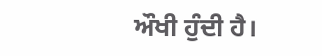ਔਖੀ ਹੁੰਦੀ ਹੈ।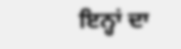ਇਨ੍ਹਾਂ ਦਾ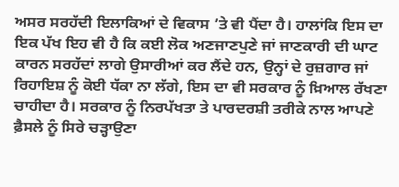ਅਸਰ ਸਰਹੱਦੀ ਇਲਾਕਿਆਂ ਦੇ ਵਿਕਾਸ ’ਤੇ ਵੀ ਪੈਂਦਾ ਹੈ। ਹਾਲਾਂਕਿ ਇਸ ਦਾ ਇਕ ਪੱਖ ਇਹ ਵੀ ਹੈ ਕਿ ਕਈ ਲੋਕ ਅਣਜਾਣਪੁਣੇ ਜਾਂ ਜਾਣਕਾਰੀ ਦੀ ਘਾਟ ਕਾਰਨ ਸਰਹੱਦਾਂ ਲਾਗੇ ਉਸਾਰੀਆਂ ਕਰ ਲੈਂਦੇ ਹਨ, ਉਨ੍ਹਾਂ ਦੇ ਰੁਜ਼ਗਾਰ ਜਾਂ ਰਿਹਾਇਸ਼ ਨੂੰ ਕੋਈ ਧੱਕਾ ਨਾ ਲੱਗੇ, ਇਸ ਦਾ ਵੀ ਸਰਕਾਰ ਨੂੰ ਖ਼ਿਆਲ ਰੱਖਣਾ ਚਾਹੀਦਾ ਹੈ। ਸਰਕਾਰ ਨੂੰ ਨਿਰਪੱਖਤਾ ਤੇ ਪਾਰਦਰਸ਼ੀ ਤਰੀਕੇ ਨਾਲ ਆਪਣੇ ਫ਼ੈਸਲੇ ਨੂੰ ਸਿਰੇ ਚੜ੍ਹਾਉਣਾ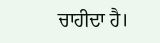ਚਾਹੀਦਾ ਹੈ।